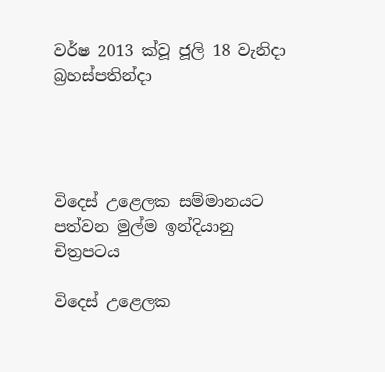වර්ෂ 2013 ක්වූ ජූලි 18 වැනිදා බ්‍රහස්පතින්දා




විදෙස් උළෙලක සම්මානයට පත්වන මුල්ම ඉන්දියානු චිත්‍රපටය

විදෙස් උළෙලක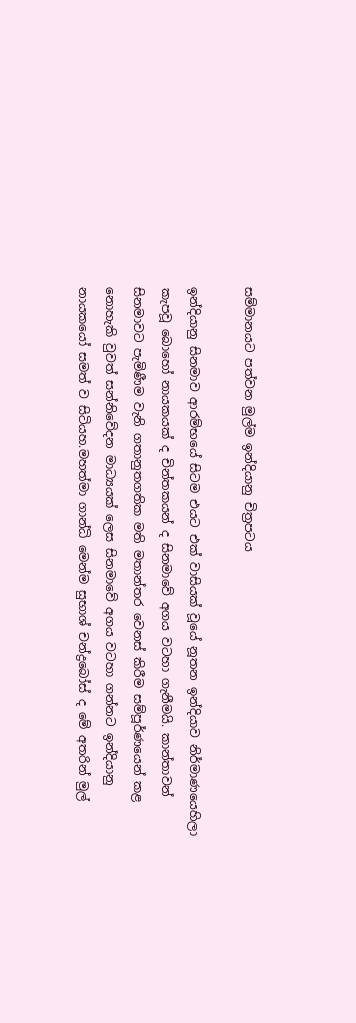සම්මානයට පත්වන මුල්ම ඉන්දියානු චිත්‍රපටය

ඉන්දියානු සිනමාව ආරම්භයේ සිටම එයට එක් වාසියක් වූයේ නූතන ඉන්දියාව නිර්මාණයෙහිලා කැපවූ බොහෝ නායකයක් ද චින්තකයන් ද සිනමාවේ අගය වටහා ගැනීමයි. කාන්තාවන් සිනමාවට පැමිණීම වැනි ගතානුතගතික මති මතාන්තර වෙනස් කිරීම සම්පූර්ණයෙන් කළ නොහැකි වුවත් සන්නිවේදන මාධ්‍යයක් ලෙස සිනමාවේ අගය වටහා ගන්නට ඉන්දියානු නායකයෝ සමත් ව සිටියහ.මහත්මා ගාන්ධි මෙන්ම සුභාශ් චන්ද්‍රබෝස් ද මේ අතරින් මුල්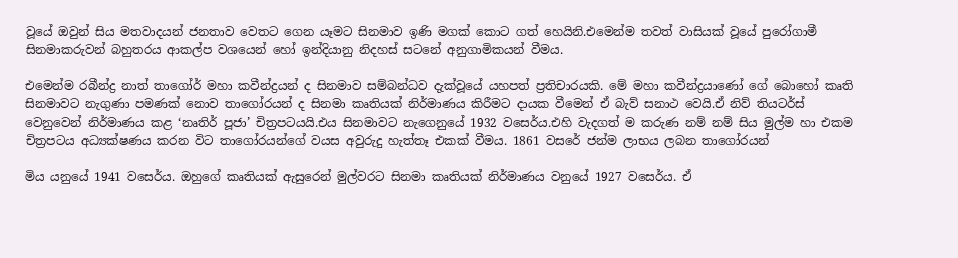වූයේ ඔවුන් සිය මතවාදයන් ජනතාව වෙතට ගෙන යෑමට සිනමාව ඉණි මගක් කොට ගත් හෙයිනි.එමෙන්ම තවත් වාසියක් වූයේ පුරෝගාමී සිනමාකරුවන් බහුතරය ආකල්ප වශයෙන් හෝ ඉන්දියානු නිදහස් සටනේ අනුගාමිකයන් වීමය.

එමෙන්ම රබීන්ද්‍ර නාත් තාගෝර් මහා කවීන්ද්‍රයන් ද සිනමාව සම්බන්ධව දැක්වූයේ යහපත් ප්‍රතිචාරයකි. මේ මහා කවීන්ද්‍රයාණෝ ගේ බොහෝ කෘති සිනමාවට නැගුණා පමණක් නොව තාගෝරයන් ද සිනමා කෘතියක් නිර්මාණය කිරීමට දායක වීමෙන් ඒ බැව් සනාථ වෙයි.ඒ නිව් තියටර්ස් වෙනුවෙන් නිර්මාණය කළ ‘නෘතිර් පූජා’ චිත්‍රපටයයි.එය සිනමාවට නැගෙනුයේ 1932 වසෙර්ය.එහි වැදගත් ම කරුණ නම් නම් සිය මුල්ම හා එකම චිත්‍රපටය අධ්‍යක්ෂණය කරන විට තාගෝරයන්ගේ වයස අවුරුදු හැත්තෑ එකක් වීමය. 1861 වසරේ ජන්ම ලාභය ලබන තාගෝරයන්

මිය යනුයේ 1941 වසෙර්ය. ඔහුගේ කෘතියක් ඇසුරෙන් මුල්වරට සිනමා කෘතියක් නිර්මාණය වනුයේ 1927 වසෙර්ය. ඒ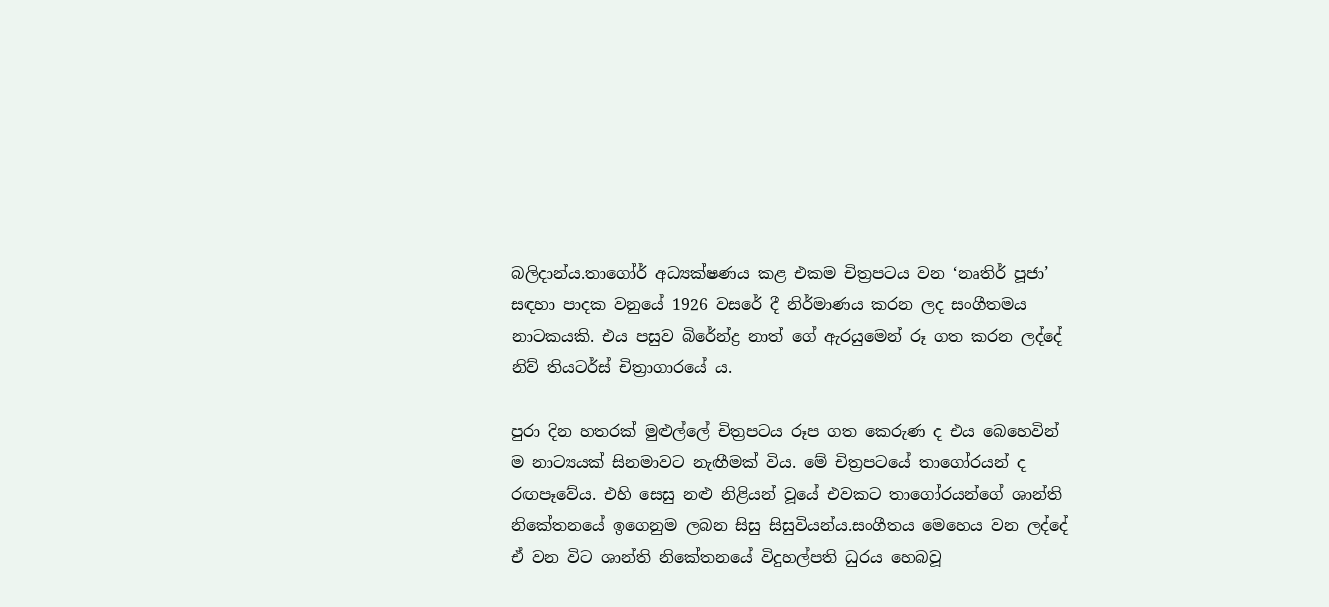බලිදාන්ය.තාගෝර් අධ්‍යක්ෂණය කළ එකම චිත්‍රපටය වන ‘නෘතිර් පූජා’ සඳහා පාදක වනුයේ 1926 වසරේ දී නිර්මාණය කරන ලද සංගීතමය නාටකයකි. එය පසුව බිරේන්ද්‍ර නාත් ගේ ඇරයුමෙන් රූ ගත කරන ලද්දේ නිව් තියටර්ස් චිත්‍රාගාරයේ ය.

පුරා දින හතරක් මුළුල්ලේ චිත්‍රපටය රූප ගත කෙරුණ ද එය බෙහෙවින් ම නාට්‍යයක් සිනමාවට නැඟීමක් විය. මේ චිත්‍රපටයේ තාගෝරයන් ද රඟපෑවේය. එහි සෙසු නළු නිළියන් වූයේ එවකට තාගෝරයන්ගේ ශාන්ති නිකේතනයේ ඉගෙනුම ලබන සිසු සිසුවියන්ය.සංගීතය මෙහෙය වන ලද්දේ ඒ වන විට ශාන්ති නිකේතනයේ විදුහල්පති ධුරය හෙබවූ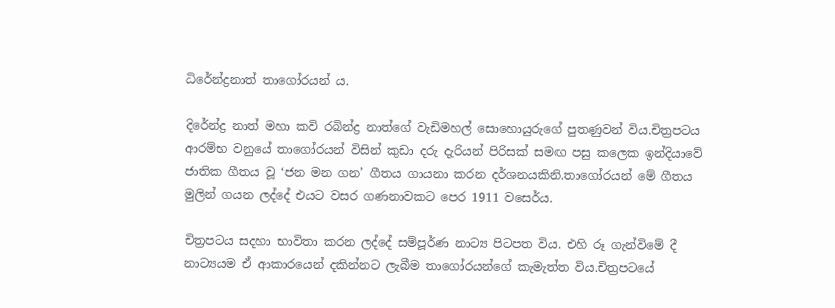ධිරේන්ද්‍රනාත් තාගෝරයන් ය.

දිරේන්ද්‍ර නාත් මහා කවි රබින්ද්‍ර නාත්ගේ වැඩිමහල් සොහොයුරුගේ පුතණුවන් විය.චිත්‍රපටය ආරම්භ වනුයේ තාගෝරයන් විසින් කුඩා දරු දැරියන් පිරිසක් සමඟ පසු කලෙක ඉන්දියාවේ ජාතික ගීතය වූ ‘ජන මන ගන’ ගීතය ගායනා කරන දර්ශනයකිනි.තාගෝරයන් මේ ගීතය මුලින් ගයන ලද්දේ එයට වසර ගණනාවකට පෙර 1911 වසෙර්ය.

චිත්‍රපටය සදහා භාවිතා කරන ලද්දේ සම්පූර්ණ නාට්‍ය පිටපත විය. එහි රූ ගැන්විමේ දී නාට්‍යයම ඒ ආකාරයෙන් දකින්නට ලැබීම තාගෝරයන්ගේ කැමැත්ත විය.චිත්‍රපටයේ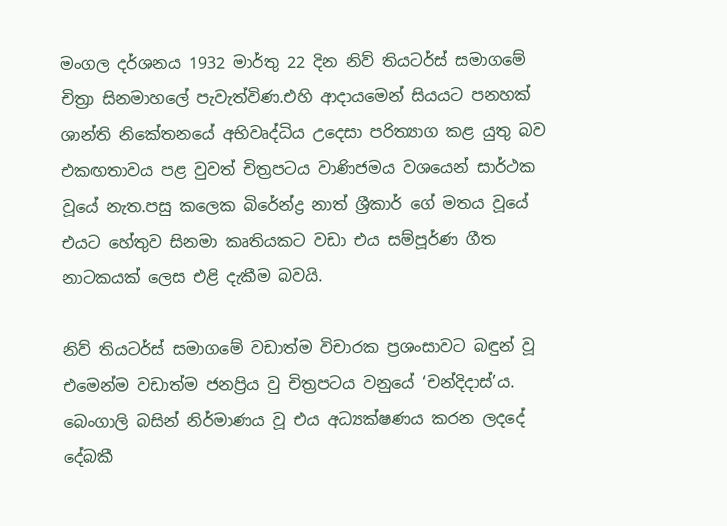මංගල දර්ශනය 1932 මාර්තු 22 දින නිව් තියටර්ස් සමාගමේ චිත්‍රා සිනමාහලේ පැවැත්විණ.එහි ආදායමෙන් සියයට පනහක් ශාන්ති නිකේතනයේ අභිවෘද්ධිය උදෙසා පරිත්‍යාග කළ යුතු බව එකඟතාවය පළ වුවත් චිත්‍රපටය වාණිජමය වශයෙන් සාර්ථක වූයේ නැත.පසු කලෙක බිරේන්ද්‍ර නාත් ශ්‍රීකාර් ගේ මතය වූයේ එයට හේතුව සිනමා කෘතියකට වඩා එය සම්පූර්ණ ගීත නාටකයක් ලෙස එළි දැකීම බවයි.

නිව් තියටර්ස් සමාගමේ වඩාත්ම විචාරක ප්‍රශංසාවට බඳුන් වූ එමෙන්ම වඩාත්ම ජනප්‍රිය වු චිත්‍රපටය වනුයේ ‘චන්දිදාස්’ය. බෙංගාලි බසින් නිර්මාණය වූ එය අධ්‍යක්ෂණය කරන ලදදේ දේබකී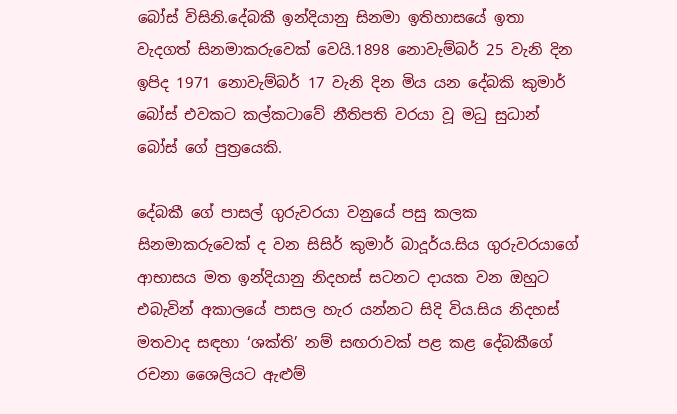බෝස් විසිනි.දේබකී ඉන්දියානු සිනමා ඉතිහාසයේ ඉතා වැදගත් සිනමාකරුවෙක් වෙයි.1898 නොවැම්බර් 25 වැනි දින ඉපිද 1971 නොවැම්බර් 17 වැනි දින මිය යන දේබකි කුමාර් බෝස් එවකට කල්කටාවේ නීතිපති වරයා වූ මධු සුධාන් බෝස් ගේ පුත්‍රයෙකි.

දේබකී ගේ පාසල් ගුරුවරයා වනුයේ පසු කලක සිනමාකරුවෙක් ද වන සිසිර් කුමාර් බාදූර්ය.සිය ගුරුවරයාගේ ආභාසය මත ඉන්දියානු නිදහස් සටනට දායක වන ඔහුට එබැවින් අකාලයේ පාසල හැර යන්නට සිදි විය.සිය නිදහස් මතවාද සඳහා ‘ශක්ති’ නම් සඟරාවක් පළ කළ දේබකීගේ රචනා ශෛලියට ඇළුම්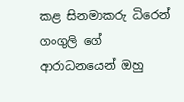කළ සිනමාකරු ධිරෙන් ගංගුලි ගේ ආරාධනයෙන් ඔහු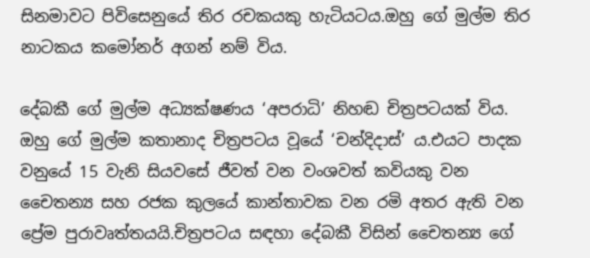සිනමාවට පිවිසෙනුයේ තිර රචකයකු හැටියටය.ඔහු ගේ මුල්ම තිර නාටකය කමෝනර් අගන් නම් විය.

දේබකී ගේ මුල්ම අධ්‍යක්ෂණය ‘අපරාධි’ නිහඬ චිත්‍රපටයක් විය. ඔහු ගේ මුල්ම කතානාද චිත්‍රපටය වූයේ ‘චන්දිදාස්’ ය.එයට පාදක වනුයේ 15 වැනි සියවසේ ජීවත් වන වංශවත් කවියකු වන චෛතන්‍ය සහ රජක කුලයේ කාන්තාවක වන රමි අතර ඇති වන ප්‍රේම පුරාවෘත්තයයි.චිත්‍රපටය සඳහා දේබකී විසින් චෛතන්‍ය ගේ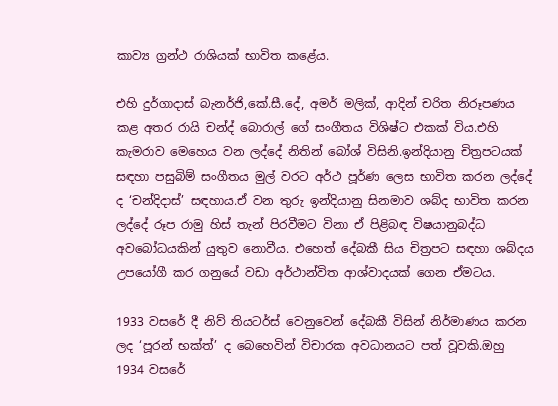කාව්‍ය ග්‍රන්ථ රාශියක් භාවිත කළේය.

එහි දුර්ගාදාස් බැනර්ජි,කේ.සී.දේ, අමර් මලික්, ආදින් චරිත නිරූපණය කළ අතර රායි චන්ද් බොරාල් ගේ සංගීතය විශිෂ්ට එකක් විය.එහි කැමරාව මෙහෙය වන ලද්දේ නිතින් බෝශ් විසිනි.ඉන්දියානු චිත්‍රපටයක් සඳහා පසුබිම් සංගීතය මුල් වරට අර්ථ පූර්ණ ලෙස භාවිත කරන ලද්දේ ද ‘චන්දිදාස්’ සඳහාය.ඒ වන තුරු ඉන්දියානු සිනමාව ශබ්ද භාවිත කරන ලද්දේ රූප රාමු හිස් තැන් පිරවීමට විනා ඒ පිළිබඳ විෂයානුබද්ධ අවබෝධයකින් යුතුව නොවීය. එහෙත් දේබකී සිය චිත්‍රපට සඳහා ශබ්දය උපයෝගී කර ගනුයේ වඩා අර්ථාන්විත ආශ්වාදයක් ගෙන ඒමටය.

1933 වසරේ දී නිව් තියටර්ස් වෙනුවෙන් දේබකී විසින් නිර්මාණය කරන ලද ‘පූරන් භක්ත්’ ද බෙහෙවින් විචාරක අවධානයට පත් වූවකි.ඔහු 1934 වසරේ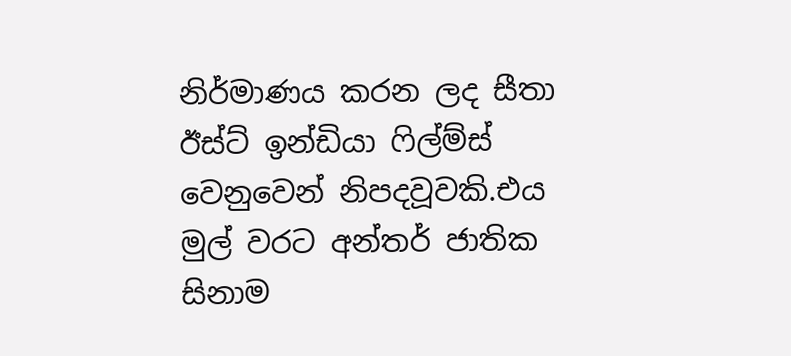නිර්මාණය කරන ලද සීතා ඊස්ට් ඉන්ඩියා ෆිල්ම්ස් වෙනුවෙන් නිපදවූවකි.එය මුල් වරට අන්තර් ජාතික සිනාම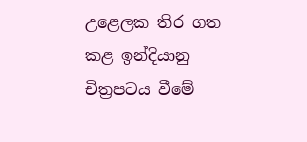උළෙලක තිර ගත කළ ඉන්දියානු චිත්‍රපටය වීමේ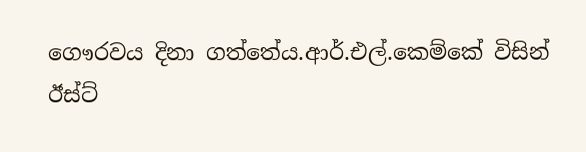ගෞරවය දිනා ගත්තේය.ආර්.එල්.කෙම්කේ විසින් ඊස්ට්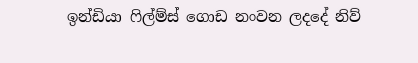ඉන්ඩියා ෆිල්ම්ස් ගොඩ නංවන ලදදේ නිව්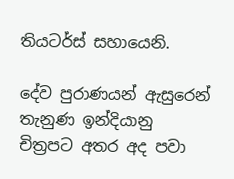තියටර්ස් සහායෙනි.

දේව පුරාණයන් ඇසුරෙන් තැනුණ ඉන්දියානු චිත්‍රපට අතර අද පවා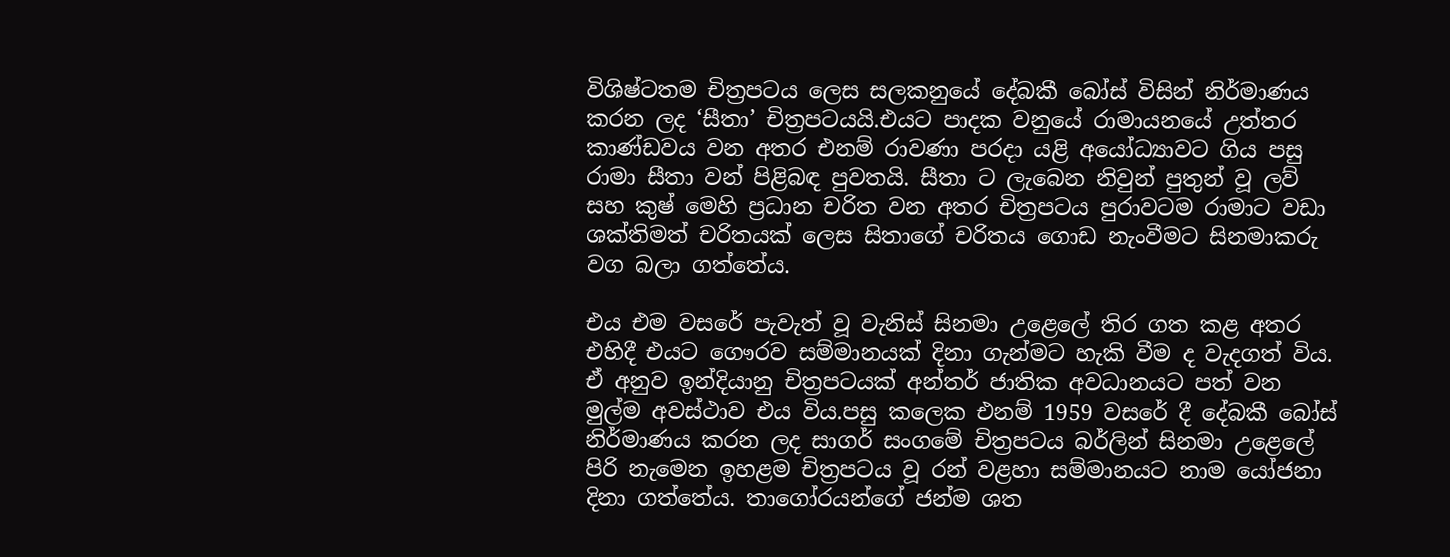විශිෂ්ටතම චිත්‍රපටය ලෙස සලකනුයේ දේබකී බෝස් විසින් නිර්මාණය කරන ලද ‘සීතා’ චිත්‍රපටයයි.එයට පාදක වනුයේ රාමායනයේ උත්තර කාණ්ඩවය වන අතර එනම් රාවණා පරදා යළි අයෝධ්‍යාවට ගිය පසු රාමා සීතා වන් පිළිබඳ පුවතයි. සීතා ට ලැබෙන නිවුන් පුතුන් වූ ලව් සහ කුෂ් මෙහි ප්‍රධාන චරිත වන අතර චිත්‍රපටය පුරාවටම රාමාට වඩා ශක්තිමත් චරිතයක් ලෙස සිතාගේ චරිතය ගොඩ නැංවීමට සිනමාකරු වග බලා ගත්තේය.

එය එම වසරේ පැවැත් වූ වැනිස් සිනමා උළෙලේ තිර ගත කළ අතර එහිදී එයට ගෞරව සම්මානයක් දිනා ගැන්මට හැකි වීම ද වැදගත් විය. ඒ අනුව ඉන්දියානු චිත්‍රපටයක් අන්තර් ජාතික අවධානයට පත් වන මුල්ම අවස්ථාව එය විය.පසු කලෙක එනම් 1959 වසරේ දී දේබකී බෝස් නිර්මාණය කරන ලද සාගර් සංගමේ චිත්‍රපටය බර්ලින් සිනමා උළෙලේ පිරි නැමෙන ඉහළම චිත්‍රපටය වූ රන් වළහා සම්මානයට නාම යෝජනා දිනා ගත්තේය. තාගෝරයන්ගේ ජන්ම ශත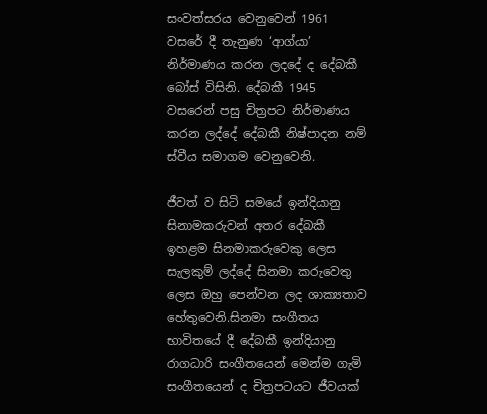සංවත්සරය වෙනුවෙන් 1961 වසරේ දී තැනුණ ‘ආග්යා’ නිර්මාණය කරන ලදදේ ද දේබකී බෝස් විසිනි. දේබකී 1945 වසරෙන් පසු චිත්‍රපට නිර්මාණය කරන ලද්දේ දේබකී නිෂ්පාදන නම් ස්වීය සමාගම වෙනුවෙනි.

ජීවත් ව සිටි සමයේ ඉන්දියානු සිනාමකරුවන් අතර දේබකී ඉහළම සිනමාකරුවෙකු ලෙස සැලකුම් ලද්දේ සිනමා කරුවෙතු ලෙස ඔහු පෙන්වන ලද ශාක්‍යතාව හේතුවෙනි.සිනමා සංගීතය භාවිතයේ දී දේබකී ඉන්දියානු රාගධාරි සංගීතයෙන් මෙන්ම ගැමි සංගීතයෙන් ද චිත්‍රපටයට ජීවයක්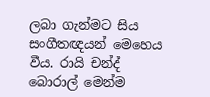ලබා ගැන්මට සිය සංගීතඥයන් මෙහෙය වීය. රායි චන්ද් බොරාල් මෙන්ම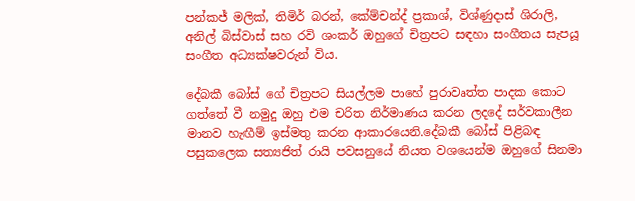පන්කජ් මලික්, තිමිර් බරන්, කේම්චන්ද් ප්‍රකාශ්, විශ්ණුදාස් ශිරාලි, අනිල් බිස්වාස් සහ රවි ශංකර් ඔහුගේ චිත්‍රපට සඳහා සංගීතය සැපයූ සංගීත අධ්‍යක්ෂවරුන් විය.

දේබකී බෝස් ගේ චිත්‍රපට සියල්ලම පාහේ පුරාවෘත්ත පාදක කොට ගත්තේ වී නමුදු ඔහු එම චරිත නිර්මාණය කරන ලදදේ සර්වකාලීන මානව හැඟීම් ඉස්මතු කරන ආකාරයෙනි.දේබකී බෝස් පිළිබඳ පසුකලෙක සත්‍යජිත් රායි පවසනුයේ නියත වශයෙන්ම ඔහුගේ සිනමා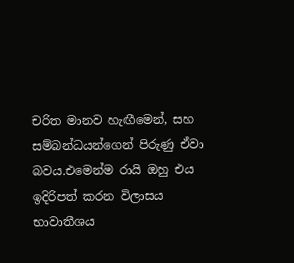චරිත මානව හැඟීමෙන්, සහ සම්බන්ධයන්ගෙන් පිරුණු ඒවා බවය.එමෙන්ම රායි ඔහු එය ඉදිරිපත් කරන විලාසය භාවාතීශය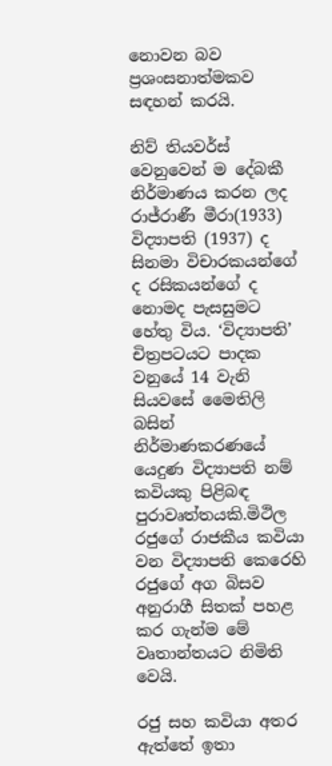නොවන බව ප්‍රශංසනාත්මකව සඳහන් කරයි.

නිව් තියවර්ස් වෙනුවෙන් ම දේබකී නිර්මාණය කරන ලද රාජ්රාණී මීරා(1933) විද්‍යාපති (1937) ද සිනමා විචාරකයන්ගේ ද රසිකයන්ගේ ද නොමද පැසසුමට හේතු විය. ‘විද්‍යාපති’ චිත්‍රපටයට පාදක වනුයේ 14 වැනි සියවසේ මෛතිලි බසින් නිර්මාණකරණයේ යෙදුණ විද්‍යාපති නම් කවියකු පිළිබඳ පුරාවෘත්තයකි.මිථිල රජුගේ රාජකීය කවියා වන විද්‍යාපති කෙරෙහි රජුගේ අග බිසව අනුරාගී සිතක් පහළ කර ගැන්ම මේ වෘතාන්තයට නිමිති වෙයි.

රජු සහ කවියා අතර ඇත්තේ ඉතා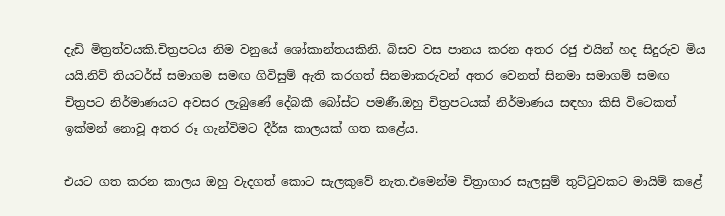දැඩි මිත්‍රත්වයකි.චිත්‍රපටය නිම වනුයේ ශෝකාන්තයකිනි. බිසව වස පානය කරන අතර රජු එයින් හද සිදුරුව මිය යයි.නිව් තියටර්ස් සමාගම සමඟ ගිවිසුම් ඇති කරගත් සිනමාකරුවන් අතර වෙනත් සිනමා සමාගම් සමඟ චිත්‍රපට නිර්මාණයට අවසර ලැබුණේ දේබකී බෝස්ට පමණී.ඔහු චිත්‍රපටයක් නිර්මාණය සඳහා කිසි විටෙකත් ඉක්මන් නොවූ අතර රූ ගැන්විමට දීර්ඝ කාලයක් ගත කළේය.

එයට ගත කරන කාලය ඔහු වැදගත් කොට සැලකුවේ නැත.එමෙන්ම චිත්‍රාගාර සැලසුම් තුට්ටුවකට මායිම් කළේ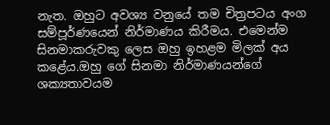නැත. ඔහුට අවශ්‍ය වනුයේ තම චිත්‍රපටය අංග සම්පූර්ණයෙන් නිර්මාණය කිරීමය. එමෙන්ම සිනමාකරුවකු ලෙස ඔහු ඉහළම මිලක් අය කළේය.ඔහු ගේ සිනමා නිර්මාණයන්ගේ ශක්‍යතාවයම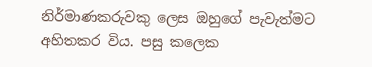නිර්මාණකරුවකු ලෙස ඔහුගේ පැවැත්මට අහිතකර විය. පසු කලෙක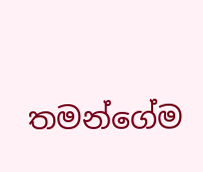තමන්ගේම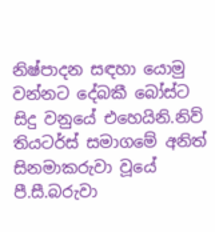නිෂ්පාදන සඳහා යොමු වන්නට දේබකී බෝස්ට සිදු වනුයේ එහෙයිනි.නිව් තියටර්ස් සමාගමේ අනිත් සිනමාකරුවා වූයේ පී.සී.බරුවා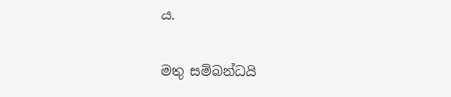ය.

මතු සම්බන්ධයි